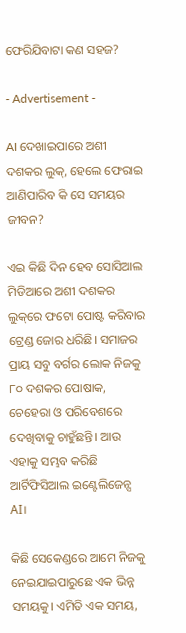ଫେରିଯିବାଟା କଣ ସହଜ?

- Advertisement -

AI ଦେଖାଇପାରେ ଅଶୀ ଦଶକର ଲୁକ୍, ହେଲେ ଫେରାଇ ଆଣିପାରିବ କି ସେ ସମୟର ଜୀବନ?

ଏଇ କିଛି ଦିନ ହେବ ସୋସିଆଲ ମିଡିଆରେ ଅଶୀ ଦଶକର ଲୁକ୍‌ରେ ଫଟୋ ପୋଷ୍ଟ କରିବାର ଟ୍ରେଣ୍ଡ ଜୋର ଧରିଛି। ସମାଜର ପ୍ରାୟ ସବୁ ବର୍ଗର ଲୋକ ନିଜକୁ ୮୦ ଦଶକର ପୋଷାକ, ଚେହେରା ଓ ପରିବେଶରେ ଦେଖିବାକୁ ଚାହୁଁଛନ୍ତି। ଆଉ ଏହାକୁ ସମ୍ଭବ କରିଛି ଆର୍ଟିଫିସିଆଲ ଇଣ୍ଟେଲିଜେନ୍ସ AI।

କିଛି ସେକେଣ୍ଡରେ ଆମେ ନିଜକୁ ନେଇଯାଇପାରୁଛେ ଏକ ଭିନ୍ନ ସମୟକୁ। ଏମିତି ଏକ ସମୟ,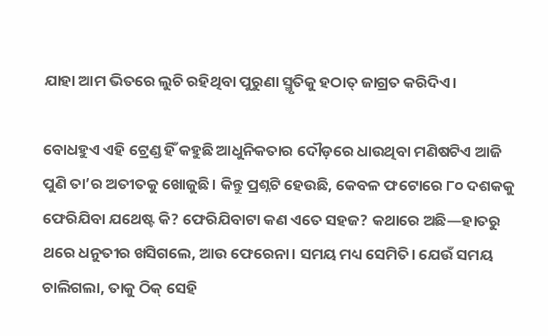ଯାହା ଆମ ଭିତରେ ଲୁଚି ରହିଥିବା ପୁରୁଣା ସ୍ମୃତିକୁ ହଠାତ୍ ଜାଗ୍ରତ କରିଦିଏ।

ବୋଧହୁଏ ଏହି ଟ୍ରେଣ୍ଡ ହିଁ କହୁଛି ଆଧୁନିକତାର ଦୌଡ଼ରେ ଧାଉଥିବା ମଣିଷଟିଏ ଆଜି ପୁଣି ତା’ର ଅତୀତକୁ ଖୋଜୁଛି। କିନ୍ତୁ ପ୍ରଶ୍ନଟି ହେଉଛି, କେବଳ ଫଟୋରେ ୮୦ ଦଶକକୁ ଫେରିଯିବା ଯଥେଷ୍ଟ କି? ଫେରିଯିବାଟା କଣ ଏତେ ସହଜ? କଥାରେ ଅଛି—ହାତରୁ ଥରେ ଧନୁତୀର ଖସିଗଲେ, ଆଉ ଫେରେନା। ସମୟ ମଧ୍ୟ ସେମିତି। ଯେଉଁ ସମୟ ଚାଲିଗଲା, ତାକୁ ଠିକ୍ ସେହି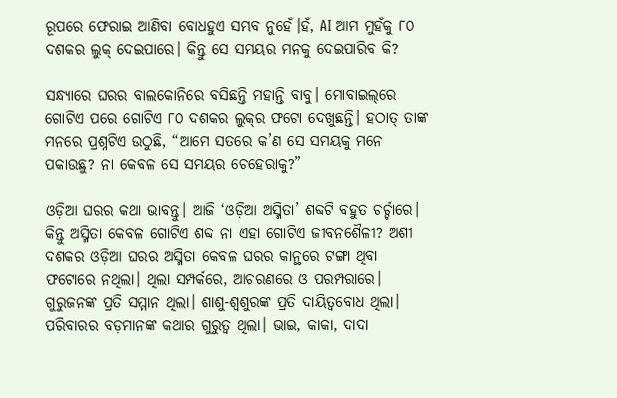ରୂପରେ ଫେରାଇ ଆଣିବା ବୋଧହୁଏ ସମ୍ଭବ ନୁହେଁ।ହଁ, AI ଆମ ମୁହଁକୁ ୮୦ ଦଶକର ଲୁକ୍ ଦେଇପାରେ। କିନ୍ତୁ ସେ ସମୟର ମନକୁ ଦେଇପାରିବ କି?

ସନ୍ଧ୍ୟାରେ ଘରର ବାଲକୋନିରେ ବସିଛନ୍ତି ମହାନ୍ତି ବାବୁ। ମୋବାଇଲ୍‌ରେ ଗୋଟିଏ ପରେ ଗୋଟିଏ ୮୦ ଦଶକର ଲୁକ୍‌ର ଫଟୋ ଦେଖୁଛନ୍ତି। ହଠାତ୍ ତାଙ୍କ ମନରେ ପ୍ରଶ୍ନଟିଏ ଉଠୁଛି, “ଆମେ ସତରେ କ’ଣ ସେ ସମୟକୁ ମନେ ପକାଉଛୁ? ନା କେବଳ ସେ ସମୟର ଚେହେରାକୁ?”

ଓଡ଼ିଆ ଘରର କଥା ଭାବନ୍ତୁ। ଆଜି ‘ଓଡ଼ିଆ ଅସ୍ମିତା’ ଶବ୍ଦଟି ବହୁତ ଚର୍ଚ୍ଚାରେ। କିନ୍ତୁ ଅସ୍ମିତା କେବଳ ଗୋଟିଏ ଶବ୍ଦ ନା ଏହା ଗୋଟିଏ ଜୀବନଶୈଳୀ? ଅଶୀ ଦଶକର ଓଡ଼ିଆ ଘରର ଅସ୍ମିତା କେବଳ ଘରର କାନ୍ଥରେ ଟଙ୍ଗା ଥିବା ଫଟୋରେ ନଥିଲା। ଥିଲା ସମ୍ପର୍କରେ, ଆଚରଣରେ ଓ ପରମ୍ପରାରେ। ଗୁରୁଜନଙ୍କ ପ୍ରତି ସମ୍ମାନ ଥିଲା। ଶାଶୁ-ଶ୍ୱଶୁରଙ୍କ ପ୍ରତି ଦାୟିତ୍ୱବୋଧ ଥିଲା। ପରିବାରର ବଡ଼ମାନଙ୍କ କଥାର ଗୁରୁତ୍ୱ ଥିଲା। ଭାଇ, କାକା, ଦାଦା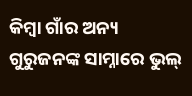କିମ୍ବା ଗାଁର ଅନ୍ୟ ଗୁରୁଜନଙ୍କ ସାମ୍ନାରେ ଭୁଲ୍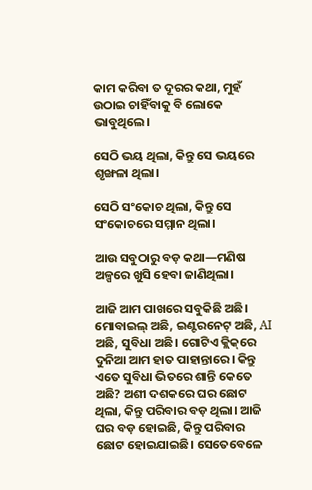କାମ କରିବା ତ ଦୂରର କଥା, ମୁହଁ ଉଠାଇ ଚାହିଁବାକୁ ବି ଲୋକେ ଭାବୁଥିଲେ।

ସେଠି ଭୟ ଥିଲା, କିନ୍ତୁ ସେ ଭୟରେ ଶୃଙ୍ଖଳା ଥିଲା।

ସେଠି ସଂକୋଚ ଥିଲା, କିନ୍ତୁ ସେ ସଂକୋଚରେ ସମ୍ମାନ ଥିଲା।

ଆଉ ସବୁଠାରୁ ବଡ଼ କଥା—ମଣିଷ ଅଳ୍ପରେ ଖୁସି ହେବା ଜାଣିଥିଲା।

ଆଜି ଆମ ପାଖରେ ସବୁକିଛି ଅଛି। ମୋବାଇଲ୍ ଅଛି, ଇଣ୍ଟରନେଟ୍ ଅଛି, AI ଅଛି, ସୁବିଧା ଅଛି। ଗୋଟିଏ କ୍ଲିକ୍‌ରେ ଦୁନିଆ ଆମ ହାତ ପାହାନ୍ତାରେ। କିନ୍ତୁ ଏତେ ସୁବିଧା ଭିତରେ ଶାନ୍ତି କେତେ ଅଛି? ଅଶୀ ଦଶକରେ ଘର ଛୋଟ ଥିଲା, କିନ୍ତୁ ପରିବାର ବଡ଼ ଥିଲା। ଆଜି ଘର ବଡ଼ ହୋଇଛି, କିନ୍ତୁ ପରିବାର ଛୋଟ ହୋଇଯାଇଛି। ସେତେବେଳେ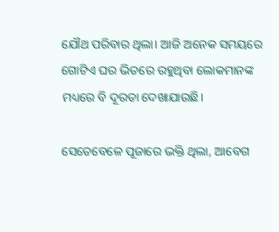ଯୌଥ ପରିବାର ଥିଲା। ଆଜି ଅନେକ ସମୟରେ ଗୋଟିଏ ଘର ଭିତରେ ରହୁଥିବା ଲୋକମାନଙ୍କ ମଧ୍ୟରେ ବି ଦୂରତା ଦେଖାଯାଉଛି।

ସେତେବେଳେ ପୂଜାରେ ଭକ୍ତି ଥିଲା, ଆବେଗ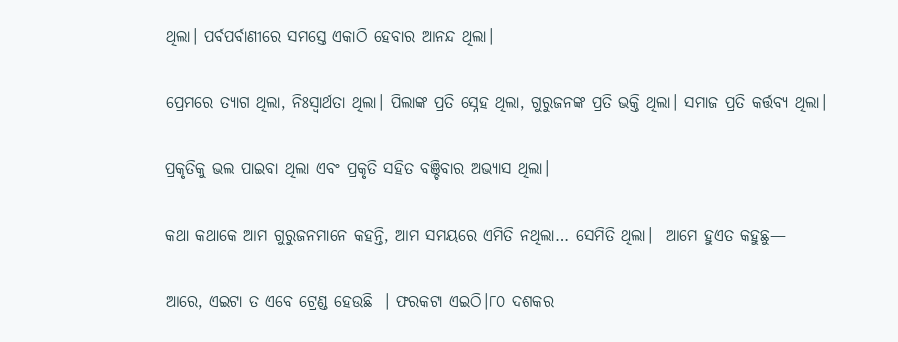ଥିଲା। ପର୍ବପର୍ବାଣୀରେ ସମସ୍ତେ ଏକାଠି ହେବାର ଆନନ୍ଦ ଥିଲା।

ପ୍ରେମରେ ତ୍ୟାଗ ଥିଲା, ନିଃସ୍ୱାର୍ଥତା ଥିଲା। ପିଲାଙ୍କ ପ୍ରତି ସ୍ନେହ ଥିଲା, ଗୁରୁଜନଙ୍କ ପ୍ରତି ଭକ୍ତି ଥିଲା। ସମାଜ ପ୍ରତି କର୍ତ୍ତବ୍ୟ ଥିଲା।

ପ୍ରକୃତିକୁ ଭଲ ପାଇବା ଥିଲା ଏବଂ ପ୍ରକୃତି ସହିତ ବଞ୍ଚିବାର ଅଭ୍ୟାସ ଥିଲା।

କଥା କଥାକେ ଆମ ଗୁରୁଜନମାନେ କହନ୍ତି, ଆମ ସମୟରେ ଏମିତି ନଥିଲା… ସେମିତି ଥିଲା।  ଆମେ ହୁଏତ କହୁଛୁ—

ଆରେ, ଏଇଟା ତ ଏବେ ଟ୍ରେଣ୍ଡ ହେଉଛି  । ଫରକଟା ଏଇଠି।୮୦ ଦଶକର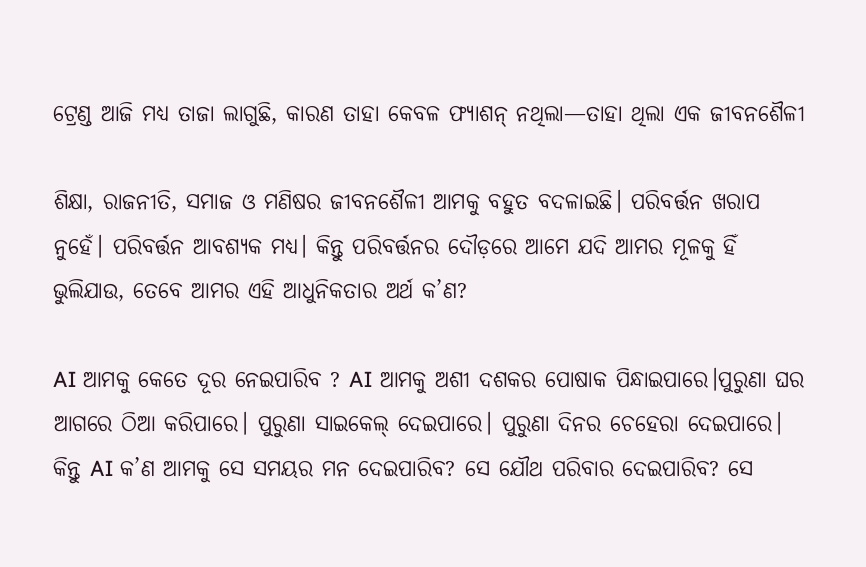ଟ୍ରେଣ୍ଡ ଆଜି ମଧ୍ୟ ତାଜା ଲାଗୁଛି, କାରଣ ତାହା କେବଳ ଫ୍ୟାଶନ୍ ନଥିଲା—ତାହା ଥିଲା ଏକ ଜୀବନଶୈଳୀ

ଶିକ୍ଷା, ରାଜନୀତି, ସମାଜ ଓ ମଣିଷର ଜୀବନଶୈଳୀ ଆମକୁ ବହୁତ ବଦଳାଇଛି। ପରିବର୍ତ୍ତନ ଖରାପ ନୁହେଁ। ପରିବର୍ତ୍ତନ ଆବଶ୍ୟକ ମଧ୍ୟ। କିନ୍ତୁ ପରିବର୍ତ୍ତନର ଦୌଡ଼ରେ ଆମେ ଯଦି ଆମର ମୂଳକୁ ହିଁ ଭୁଲିଯାଉ, ତେବେ ଆମର ଏହି ଆଧୁନିକତାର ଅର୍ଥ କ’ଣ?

AI ଆମକୁ କେତେ ଦୂର ନେଇପାରିବ ? AI ଆମକୁ ଅଶୀ ଦଶକର ପୋଷାକ ପିନ୍ଧାଇପାରେ।ପୁରୁଣା ଘର ଆଗରେ ଠିଆ କରିପାରେ। ପୁରୁଣା ସାଇକେଲ୍ ଦେଇପାରେ। ପୁରୁଣା ଦିନର ଚେହେରା ଦେଇପାରେ। କିନ୍ତୁ AI କ’ଣ ଆମକୁ ସେ ସମୟର ମନ ଦେଇପାରିବ? ସେ ଯୌଥ ପରିବାର ଦେଇପାରିବ? ସେ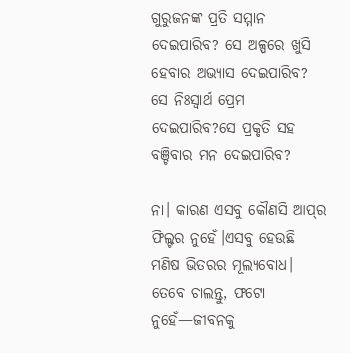ଗୁରୁଜନଙ୍କ ପ୍ରତି ସମ୍ମାନ ଦେଇପାରିବ? ସେ ଅଳ୍ପରେ ଖୁସି ହେବାର ଅଭ୍ୟାସ ଦେଇପାରିବ? ସେ ନିଃସ୍ୱାର୍ଥ ପ୍ରେମ ଦେଇପାରିବ?ସେ ପ୍ରକୃତି ସହ ବଞ୍ଚିବାର ମନ ଦେଇପାରିବ?

ନା। କାରଣ ଏସବୁ କୌଣସି ଆପ୍‌ର ଫିଲ୍ଟର ନୁହେଁ।ଏସବୁ ହେଉଛି ମଣିଷ ଭିତରର ମୂଲ୍ୟବୋଧ। ତେବେ ଚାଲନ୍ତୁ, ଫଟୋ ନୁହେଁ—ଜୀବନକୁ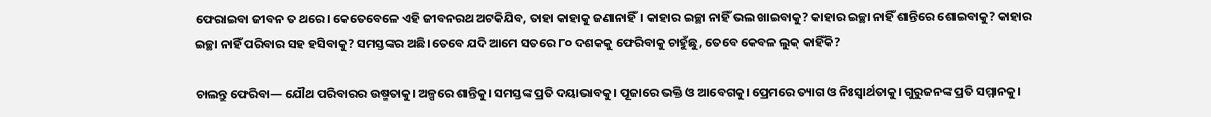ଫେରାଇବା ଜୀବନ ତ ଥରେ। କେତେବେଳେ ଏହି ଜୀବନରଥ ଅଟକିଯିବ, ତାହା କାହାକୁ ଜଣାନାହିଁ। କାହାର ଇଚ୍ଛା ନାହିଁ ଭଲ ଖାଇବାକୁ? କାହାର ଇଚ୍ଛା ନାହିଁ ଶାନ୍ତିରେ ଶୋଇବାକୁ? କାହାର ଇଚ୍ଛା ନାହିଁ ପରିବାର ସହ ହସିବାକୁ? ସମସ୍ତଙ୍କର ଅଛି।ତେବେ ଯଦି ଆମେ ସତରେ ୮୦ ଦଶକକୁ ଫେରିବାକୁ ଚାହୁଁଛୁ, ତେବେ କେବଳ ଲୁକ୍ କାହିଁକି?

ଚାଲନ୍ତୁ ଫେରିବା— ଯୌଥ ପରିବାରର ଉଷ୍ମତାକୁ। ଅଳ୍ପରେ ଶାନ୍ତିକୁ। ସମସ୍ତଙ୍କ ପ୍ରତି ଦୟାଭାବକୁ। ପୂଜାରେ ଭକ୍ତି ଓ ଆବେଗକୁ। ପ୍ରେମରେ ତ୍ୟାଗ ଓ ନିଃସ୍ୱାର୍ଥତାକୁ। ଗୁରୁଜନଙ୍କ ପ୍ରତି ସମ୍ମାନକୁ।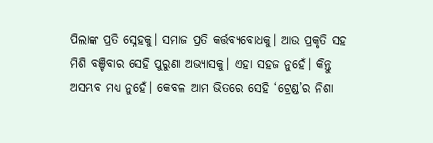ପିଲାଙ୍କ ପ୍ରତି ସ୍ନେହକୁ। ସମାଜ ପ୍ରତି କର୍ତ୍ତବ୍ୟବୋଧକୁ। ଆଉ ପ୍ରକୃତି ସହ ମିଶି ବଞ୍ଚିବାର ସେହି ପୁରୁଣା ଅଭ୍ୟାସକୁ। ଏହା ସହଜ ନୁହେଁ। କିନ୍ତୁ ଅସମ୍ଭବ ମଧ୍ୟ ନୁହେଁ। କେବଳ ଆମ ଭିତରେ ସେହି ‘ଟ୍ରେଣ୍ଡ’ର ନିଶା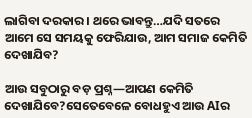ଲାଗିବା ଦରକାର। ଥରେ ଭାବନ୍ତୁ…ଯଦି ସତରେ ଆମେ ସେ ସମୟକୁ ଫେରିଯାଉ, ଆମ ସମାଜ କେମିତି ଦେଖାଯିବ?

ଆଉ ସବୁଠାରୁ ବଡ଼ ପ୍ରଶ୍ନ—ଆପଣ କେମିତି ଦେଖାଯିବେ?ସେତେବେଳେ ବୋଧହୁଏ ଆଉ AIର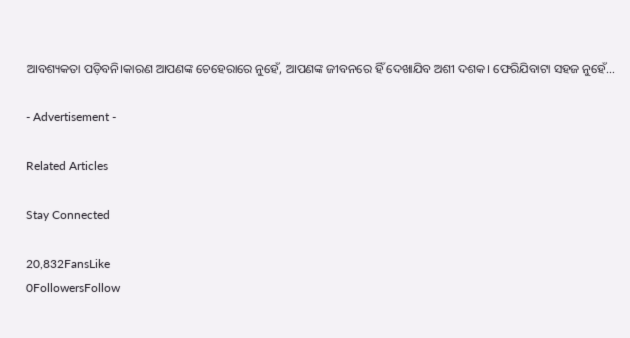ଆବଶ୍ୟକତା ପଡ଼ିବନି।କାରଣ ଆପଣଙ୍କ ଚେହେରାରେ ନୁହେଁ, ଆପଣଙ୍କ ଜୀବନରେ ହିଁ ଦେଖାଯିବ ଅଶୀ ଦଶକ। ଫେରିଯିବାଟା ସହଜ ନୁହେଁ…

- Advertisement -

Related Articles

Stay Connected

20,832FansLike
0FollowersFollow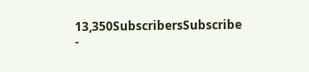13,350SubscribersSubscribe
-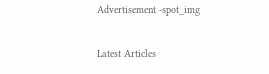Advertisement -spot_img

Latest Articles